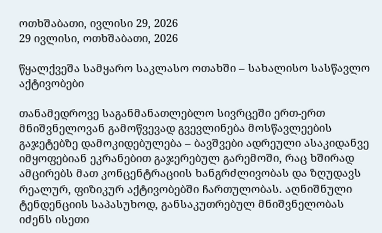ოთხშაბათი, ივლისი 29, 2026
29 ივლისი, ოთხშაბათი, 2026

წყალქვეშა სამყარო საკლასო ოთახში – სახალისო სასწავლო აქტივობები

თანამედროვე საგანმანათლებლო სივრცეში ერთ-ერთ მნიშვნელოვან გამოწვევად გვევლინება მოსწავლეების გაჯეტებზე დამოკიდებულება – ბავშვები ადრეული ასაკიდანვე იმყოფებიან ეკრანებით გაჯერებულ გარემოში, რაც ხშირად ამცირებს მათ კონცენტრაციის ხანგრძლივობას და ზღუდავს რეალურ, ფიზიკურ აქტივობებში ჩართულობას. აღნიშნული ტენდენციის საპასუხოდ, განსაკუთრებულ მნიშვნელობას იძენს ისეთი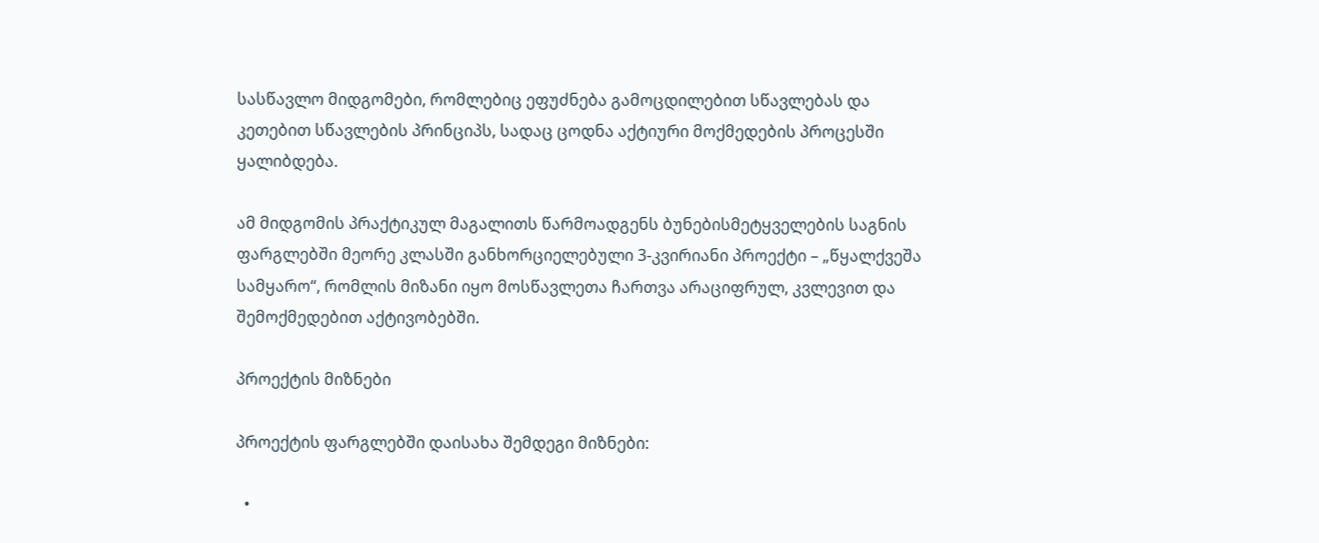სასწავლო მიდგომები, რომლებიც ეფუძნება გამოცდილებით სწავლებას და კეთებით სწავლების პრინციპს, სადაც ცოდნა აქტიური მოქმედების პროცესში ყალიბდება.

ამ მიდგომის პრაქტიკულ მაგალითს წარმოადგენს ბუნებისმეტყველების საგნის ფარგლებში მეორე კლასში განხორციელებული 3-კვირიანი პროექტი – „წყალქვეშა სამყარო“, რომლის მიზანი იყო მოსწავლეთა ჩართვა არაციფრულ, კვლევით და შემოქმედებით აქტივობებში.

პროექტის მიზნები

პროექტის ფარგლებში დაისახა შემდეგი მიზნები:

  •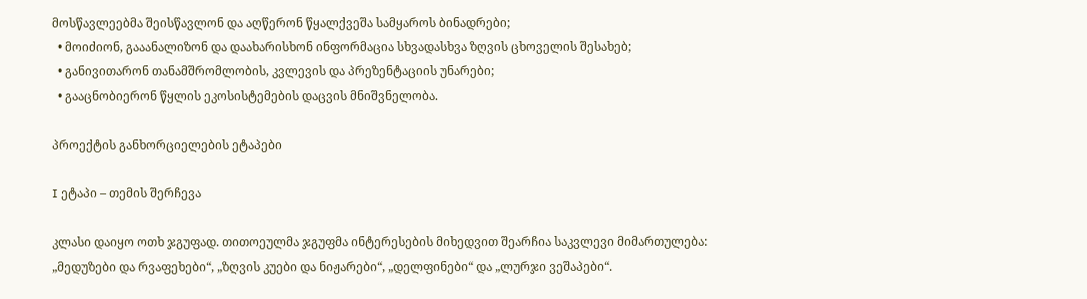მოსწავლეებმა შეისწავლონ და აღწერონ წყალქვეშა სამყაროს ბინადრები;
  • მოიძიონ, გააანალიზონ და დაახარისხონ ინფორმაცია სხვადასხვა ზღვის ცხოველის შესახებ;
  • განივითარონ თანამშრომლობის, კვლევის და პრეზენტაციის უნარები;
  • გააცნობიერონ წყლის ეკოსისტემების დაცვის მნიშვნელობა.

პროექტის განხორციელების ეტაპები

I ეტაპი – თემის შერჩევა

კლასი დაიყო ოთხ ჯგუფად. თითოეულმა ჯგუფმა ინტერესების მიხედვით შეარჩია საკვლევი მიმართულება: „მედუზები და რვაფეხები“, „ზღვის კუები და ნიჟარები“, „დელფინები“ და „ლურჯი ვეშაპები“.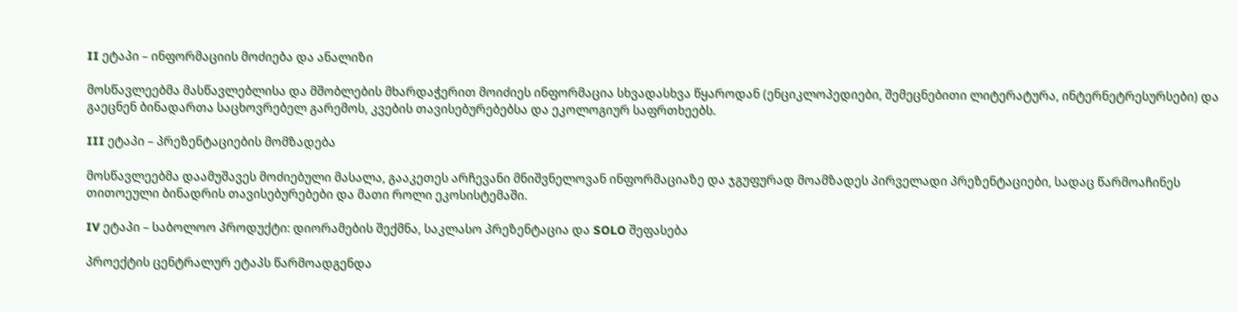II ეტაპი – ინფორმაციის მოძიება და ანალიზი

მოსწავლეებმა მასწავლებლისა და მშობლების მხარდაჭერით მოიძიეს ინფორმაცია სხვადასხვა წყაროდან (ენციკლოპედიები, შემეცნებითი ლიტერატურა, ინტერნეტრესურსები) და გაეცნენ ბინადართა საცხოვრებელ გარემოს, კვების თავისებურებებსა და ეკოლოგიურ საფრთხეებს.

III ეტაპი – პრეზენტაციების მომზადება

მოსწავლეებმა დაამუშავეს მოძიებული მასალა, გააკეთეს არჩევანი მნიშვნელოვან ინფორმაციაზე და ჯგუფურად მოამზადეს პირველადი პრეზენტაციები, სადაც წარმოაჩინეს თითოეული ბინადრის თავისებურებები და მათი როლი ეკოსისტემაში.

IV ეტაპი – საბოლოო პროდუქტი: დიორამების შექმნა, საკლასო პრეზენტაცია და SOLO შეფასება

პროექტის ცენტრალურ ეტაპს წარმოადგენდა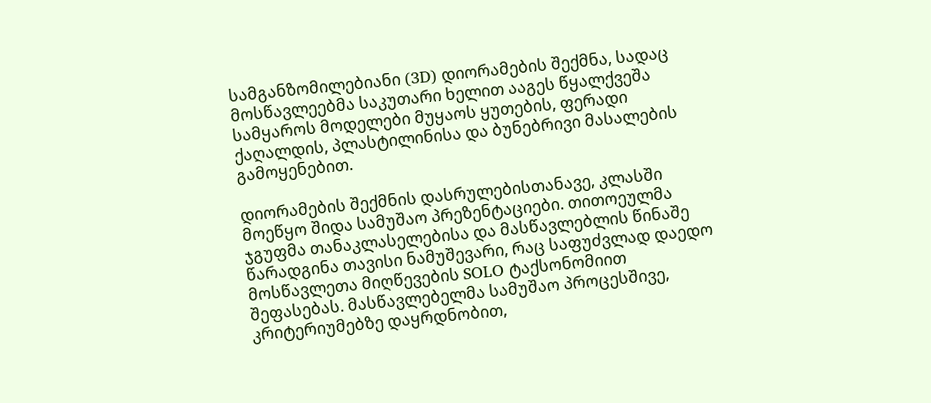სამგანზომილებიანი (3D) დიორამების შექმნა, სადაც მოსწავლეებმა საკუთარი ხელით ააგეს წყალქვეშა სამყაროს მოდელები მუყაოს ყუთების, ფერადი ქაღალდის, პლასტილინისა და ბუნებრივი მასალების გამოყენებით.

დიორამების შექმნის დასრულებისთანავე, კლასში მოეწყო შიდა სამუშაო პრეზენტაციები. თითოეულმა ჯგუფმა თანაკლასელებისა და მასწავლებლის წინაშე წარადგინა თავისი ნამუშევარი, რაც საფუძვლად დაედო მოსწავლეთა მიღწევების SOLO ტაქსონომიით შეფასებას. მასწავლებელმა სამუშაო პროცესშივე, კრიტერიუმებზე დაყრდნობით,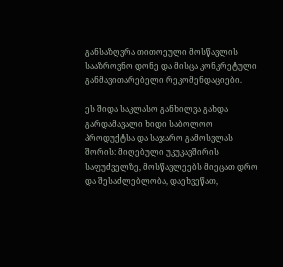განსაზღვრა თითოეული მოსწავლის სააზროვნო დონე და მისცა კონკრეტული განმავითარებელი რეკომენდაციები.

ეს შიდა საკლასო განხილვა გახდა გარდამავალი ხიდი საბოლოო პროდუქტსა და საჯარო გამოსვლას შორის: მიღებული უკუკავშირის საფუძველზე, მოსწავლეებს მიეცათ დრო და შესაძლებლობა, დაეხვეწათ,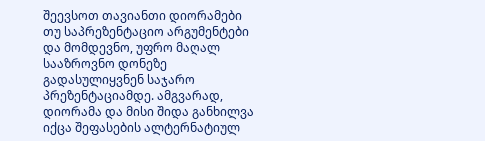შეევსოთ თავიანთი დიორამები თუ საპრეზენტაციო არგუმენტები და მომდევნო, უფრო მაღალ სააზროვნო დონეზე გადასულიყვნენ საჯარო პრეზენტაციამდე. ამგვარად, დიორამა და მისი შიდა განხილვა იქცა შეფასების ალტერნატიულ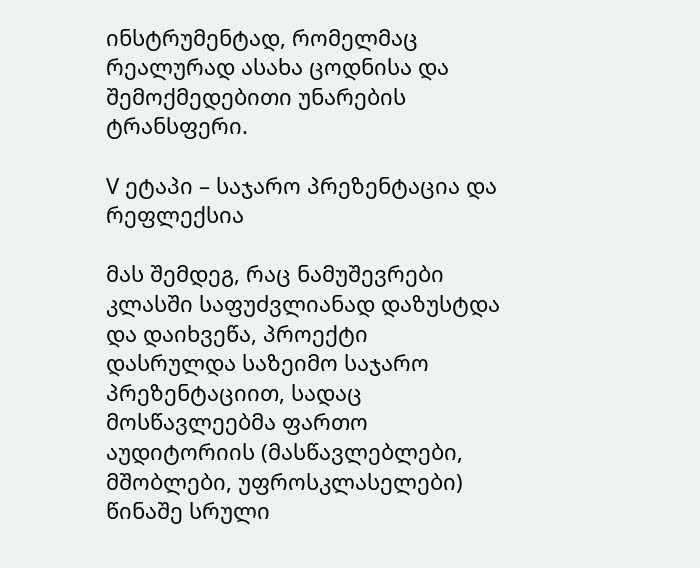ინსტრუმენტად, რომელმაც რეალურად ასახა ცოდნისა და შემოქმედებითი უნარების ტრანსფერი.

V ეტაპი – საჯარო პრეზენტაცია და რეფლექსია

მას შემდეგ, რაც ნამუშევრები კლასში საფუძვლიანად დაზუსტდა და დაიხვეწა, პროექტი დასრულდა საზეიმო საჯარო პრეზენტაციით, სადაც მოსწავლეებმა ფართო აუდიტორიის (მასწავლებლები, მშობლები, უფროსკლასელები) წინაშე სრული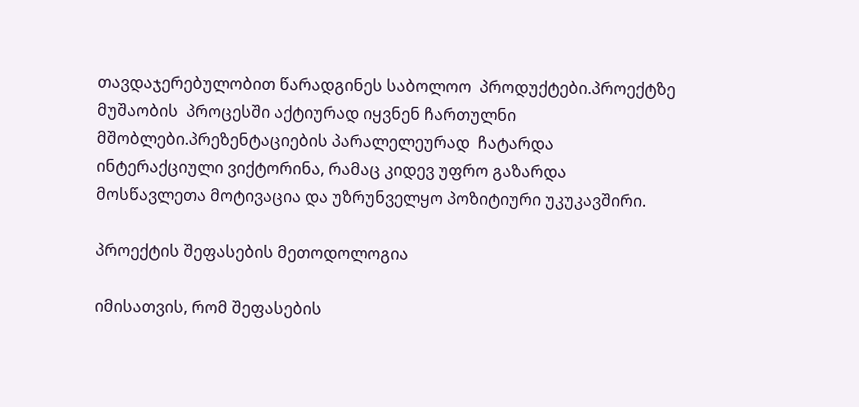თავდაჯერებულობით წარადგინეს საბოლოო  პროდუქტები.პროექტზე მუშაობის  პროცესში აქტიურად იყვნენ ჩართულნი მშობლები.პრეზენტაციების პარალელეურად  ჩატარდა ინტერაქციული ვიქტორინა, რამაც კიდევ უფრო გაზარდა მოსწავლეთა მოტივაცია და უზრუნველყო პოზიტიური უკუკავშირი.

პროექტის შეფასების მეთოდოლოგია

იმისათვის, რომ შეფასების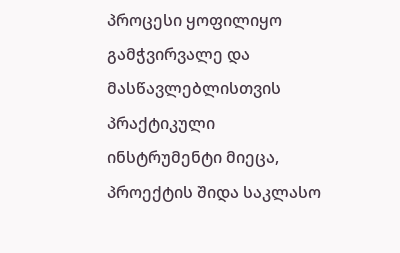პროცესი ყოფილიყო გამჭვირვალე და მასწავლებლისთვის პრაქტიკული ინსტრუმენტი მიეცა, პროექტის შიდა საკლასო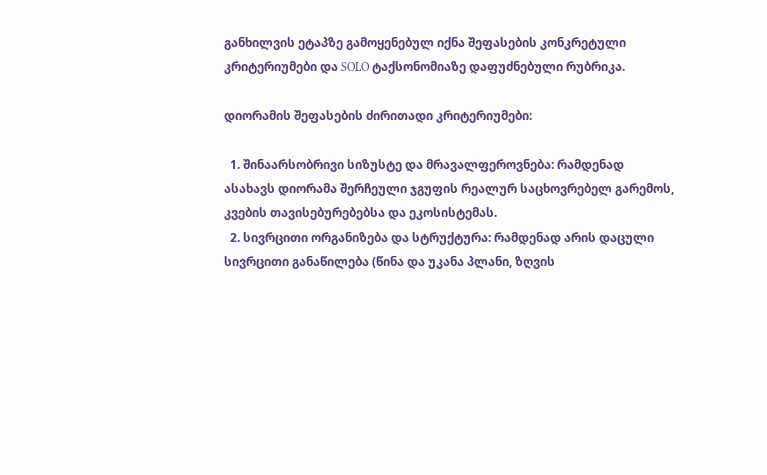განხილვის ეტაპზე გამოყენებულ იქნა შეფასების კონკრეტული კრიტერიუმები და SOLO ტაქსონომიაზე დაფუძნებული რუბრიკა.

დიორამის შეფასების ძირითადი კრიტერიუმები:

  1. შინაარსობრივი სიზუსტე და მრავალფეროვნება: რამდენად ასახავს დიორამა შერჩეული ჯგუფის რეალურ საცხოვრებელ გარემოს, კვების თავისებურებებსა და ეკოსისტემას.
  2. სივრცითი ორგანიზება და სტრუქტურა: რამდენად არის დაცული სივრცითი განაწილება (წინა და უკანა პლანი, ზღვის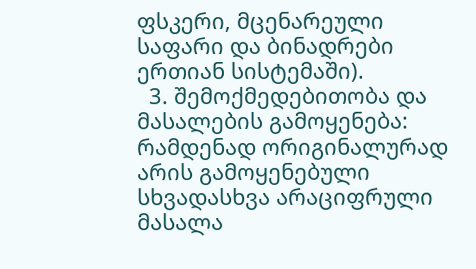ფსკერი, მცენარეული საფარი და ბინადრები ერთიან სისტემაში).
  3. შემოქმედებითობა და მასალების გამოყენება: რამდენად ორიგინალურად არის გამოყენებული სხვადასხვა არაციფრული მასალა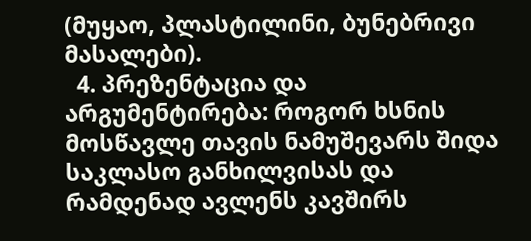(მუყაო, პლასტილინი, ბუნებრივი მასალები).
  4. პრეზენტაცია და არგუმენტირება: როგორ ხსნის მოსწავლე თავის ნამუშევარს შიდა საკლასო განხილვისას და რამდენად ავლენს კავშირს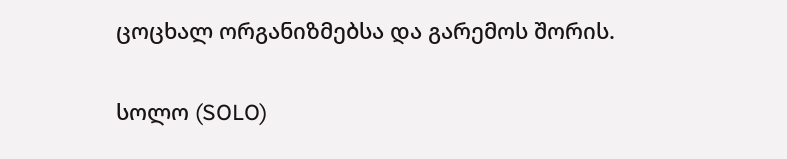ცოცხალ ორგანიზმებსა და გარემოს შორის.

სოლო (SOLO)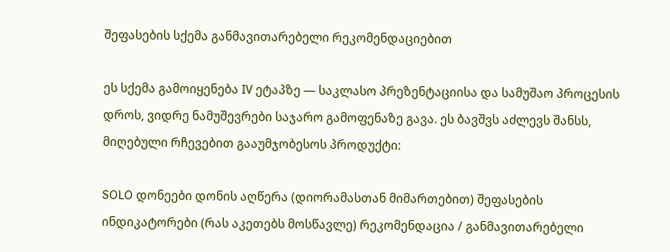შეფასების სქემა განმავითარებელი რეკომენდაციებით

ეს სქემა გამოიყენება IV ეტაპზე — საკლასო პრეზენტაციისა და სამუშაო პროცესის დროს, ვიდრე ნამუშევრები საჯარო გამოფენაზე გავა. ეს ბავშვს აძლევს შანსს, მიღებული რჩევებით გააუმჯობესოს პროდუქტი:

SOLO დონეები დონის აღწერა (დიორამასთან მიმართებით) შეფასების ინდიკატორები (რას აკეთებს მოსწავლე) რეკომენდაცია / განმავითარებელი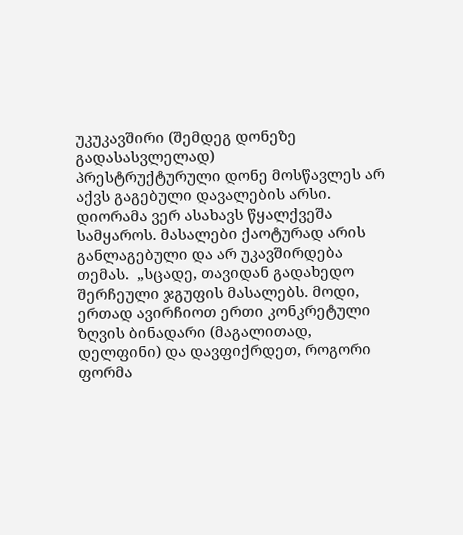უკუკავშირი (შემდეგ დონეზე გადასასვლელად)
პრესტრუქტურული დონე მოსწავლეს არ აქვს გაგებული დავალების არსი.  დიორამა ვერ ასახავს წყალქვეშა სამყაროს. მასალები ქაოტურად არის განლაგებული და არ უკავშირდება თემას.  „სცადე, თავიდან გადახედო შერჩეული ჯგუფის მასალებს. მოდი, ერთად ავირჩიოთ ერთი კონკრეტული ზღვის ბინადარი (მაგალითად, დელფინი) და დავფიქრდეთ, როგორი ფორმა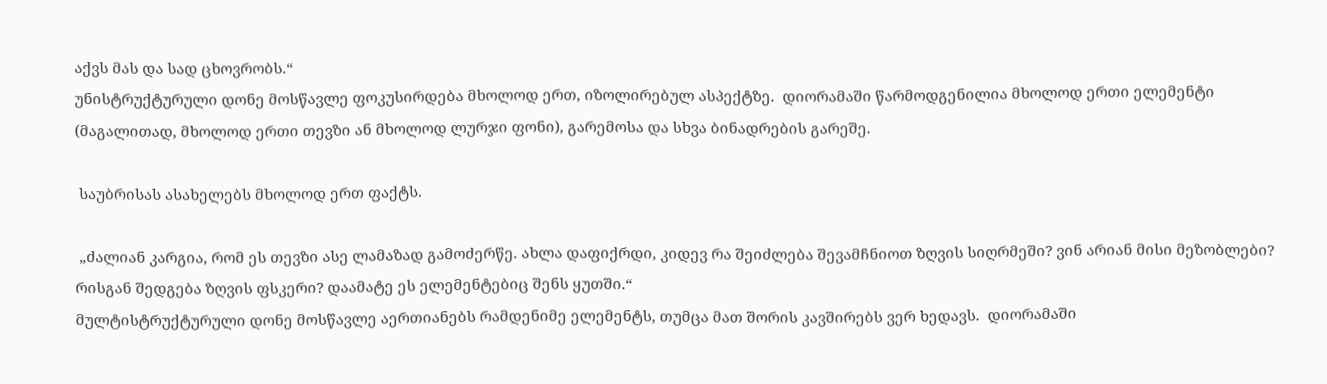აქვს მას და სად ცხოვრობს.“
უნისტრუქტურული დონე მოსწავლე ფოკუსირდება მხოლოდ ერთ, იზოლირებულ ასპექტზე.  დიორამაში წარმოდგენილია მხოლოდ ერთი ელემენტი (მაგალითად, მხოლოდ ერთი თევზი ან მხოლოდ ლურჯი ფონი), გარემოსა და სხვა ბინადრების გარეშე.

 საუბრისას ასახელებს მხოლოდ ერთ ფაქტს.

 „ძალიან კარგია, რომ ეს თევზი ასე ლამაზად გამოძერწე. ახლა დაფიქრდი, კიდევ რა შეიძლება შევამჩნიოთ ზღვის სიღრმეში? ვინ არიან მისი მეზობლები? რისგან შედგება ზღვის ფსკერი? დაამატე ეს ელემენტებიც შენს ყუთში.“
მულტისტრუქტურული დონე მოსწავლე აერთიანებს რამდენიმე ელემენტს, თუმცა მათ შორის კავშირებს ვერ ხედავს.  დიორამაში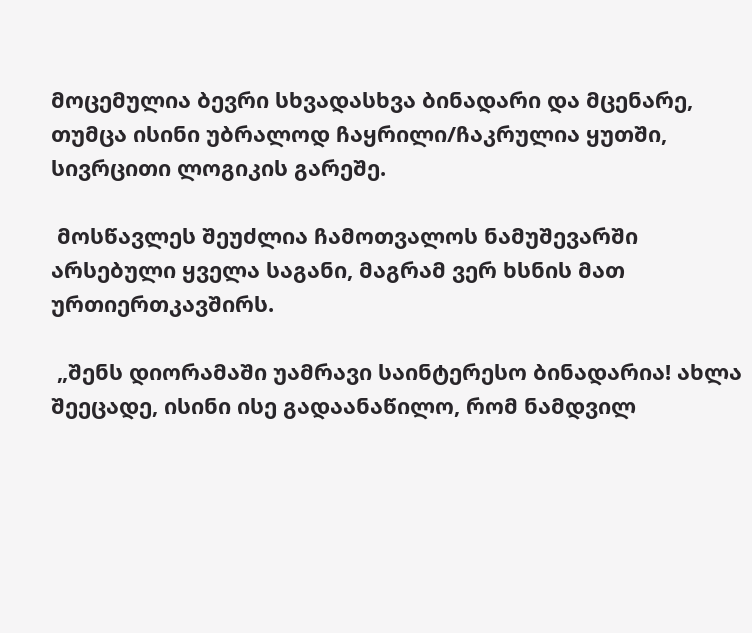მოცემულია ბევრი სხვადასხვა ბინადარი და მცენარე, თუმცა ისინი უბრალოდ ჩაყრილი/ჩაკრულია ყუთში, სივრცითი ლოგიკის გარეშე.

 მოსწავლეს შეუძლია ჩამოთვალოს ნამუშევარში არსებული ყველა საგანი, მაგრამ ვერ ხსნის მათ ურთიერთკავშირს.

 „შენს დიორამაში უამრავი საინტერესო ბინადარია! ახლა შეეცადე, ისინი ისე გადაანაწილო, რომ ნამდვილ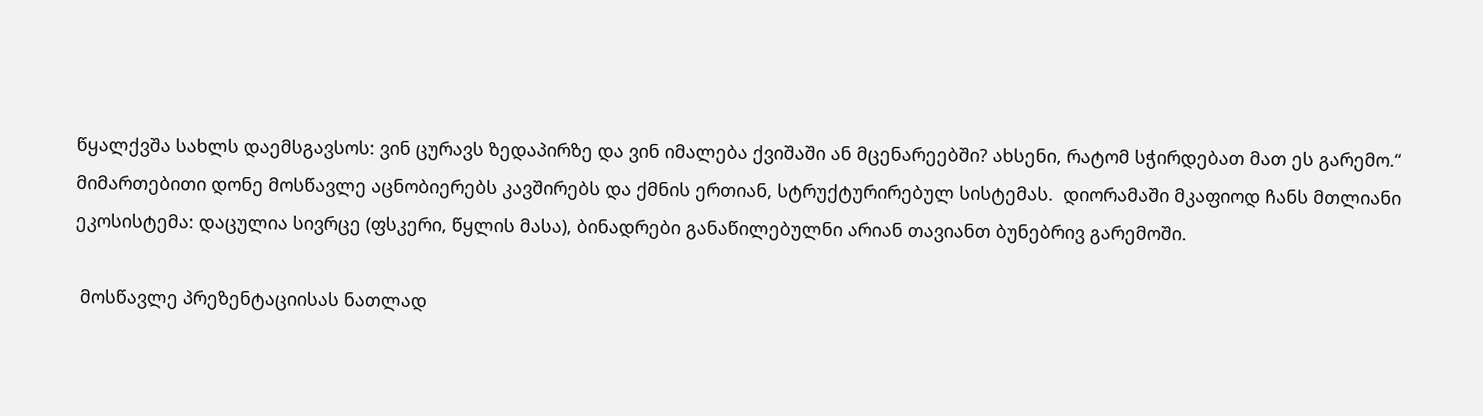წყალქვშა სახლს დაემსგავსოს: ვინ ცურავს ზედაპირზე და ვინ იმალება ქვიშაში ან მცენარეებში? ახსენი, რატომ სჭირდებათ მათ ეს გარემო.“
მიმართებითი დონე მოსწავლე აცნობიერებს კავშირებს და ქმნის ერთიან, სტრუქტურირებულ სისტემას.  დიორამაში მკაფიოდ ჩანს მთლიანი ეკოსისტემა: დაცულია სივრცე (ფსკერი, წყლის მასა), ბინადრები განაწილებულნი არიან თავიანთ ბუნებრივ გარემოში.

 მოსწავლე პრეზენტაციისას ნათლად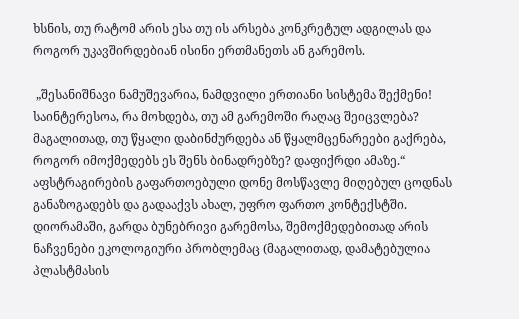ხსნის, თუ რატომ არის ესა თუ ის არსება კონკრეტულ ადგილას და როგორ უკავშირდებიან ისინი ერთმანეთს ან გარემოს.

 „შესანიშნავი ნამუშევარია, ნამდვილი ერთიანი სისტემა შექმენი! საინტერესოა, რა მოხდება, თუ ამ გარემოში რაღაც შეიცვლება? მაგალითად, თუ წყალი დაბინძურდება ან წყალმცენარეები გაქრება, როგორ იმოქმედებს ეს შენს ბინადრებზე? დაფიქრდი ამაზე.“
აფსტრაგირების გაფართოებული დონე მოსწავლე მიღებულ ცოდნას განაზოგადებს და გადააქვს ახალ, უფრო ფართო კონტექსტში.  დიორამაში, გარდა ბუნებრივი გარემოსა, შემოქმედებითად არის ნაჩვენები ეკოლოგიური პრობლემაც (მაგალითად, დამატებულია პლასტმასის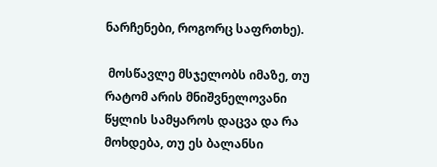ნარჩენები, როგორც საფრთხე).

 მოსწავლე მსჯელობს იმაზე, თუ რატომ არის მნიშვნელოვანი წყლის სამყაროს დაცვა და რა მოხდება, თუ ეს ბალანსი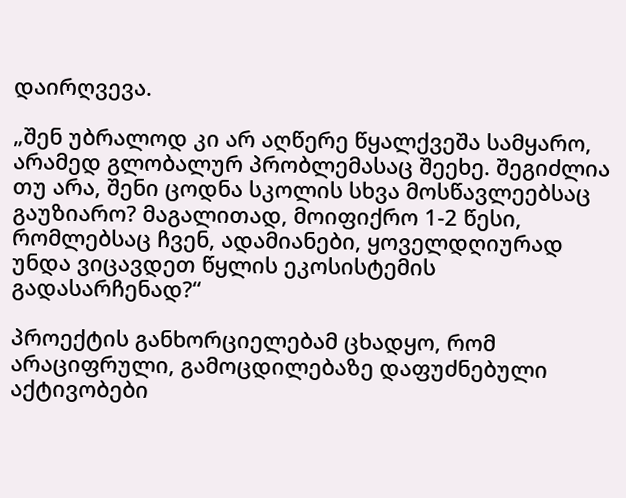დაირღვევა.

„შენ უბრალოდ კი არ აღწერე წყალქვეშა სამყარო, არამედ გლობალურ პრობლემასაც შეეხე. შეგიძლია თუ არა, შენი ცოდნა სკოლის სხვა მოსწავლეებსაც გაუზიარო? მაგალითად, მოიფიქრო 1-2 წესი, რომლებსაც ჩვენ, ადამიანები, ყოველდღიურად უნდა ვიცავდეთ წყლის ეკოსისტემის გადასარჩენად?“

პროექტის განხორციელებამ ცხადყო, რომ არაციფრული, გამოცდილებაზე დაფუძნებული აქტივობები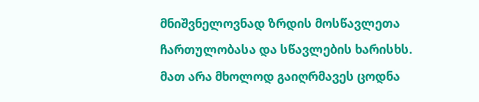მნიშვნელოვნად ზრდის მოსწავლეთა ჩართულობასა და სწავლების ხარისხს. მათ არა მხოლოდ გაიღრმავეს ცოდნა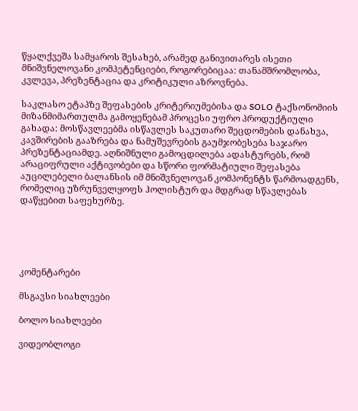წყალქვეშა სამყაროს შესახებ, არამედ განივითარეს ისეთი მნიშვნელოვანი კომპეტენციები, როგორებიცაა: თანამშრომლობა, კვლევა, პრეზენტაცია და კრიტიკული აზროვნება.

საკლასო ეტაპზე შეფასების კრიტერიუმებისა და SOLO ტაქსონომიის მიზანმიმართულმა გამოყენებამ პროცესი უფრო პროდუქტიული გახადა: მოსწავლეებმა ისწავლეს საკუთარი შეცდომების დანახვა, კავშირების გააზრება და ნამუშევრების გაუმჯობესება საჯარო პრეზენტაციამდე. აღნიშნული გამოცდილება ადასტურებს, რომ არაციფრული აქტივობები და სწორი ფორმატიული შეფასება აუცილებელი ბალანსის იმ მნიშვნელოვან კომპონენტს წარმოადგენს, რომელიც უზრუნველყოფს ჰოლისტურ და მდგრად სწავლებას დაწყებით საფეხურზე.





კომენტარები

მსგავსი სიახლეები

ბოლო სიახლეები

ვიდეობლოგი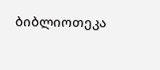ბიბლიოთეკა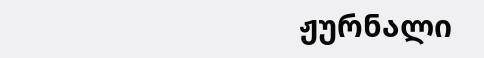ჟურნალი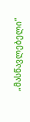„მასწავლებელი“